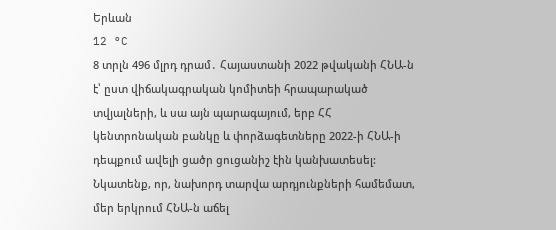Երևան
12 °C
8 տրլն 496 մլրդ դրամ․ Հայաստանի 2022 թվականի ՀՆԱ-ն է՝ ըստ վիճակագրական կոմիտեի հրապարակած տվյալների, և սա այն պարագայում, երբ ՀՀ կենտրոնական բանկը և փորձագետները 2022-ի ՀՆԱ-ի դեպքում ավելի ցածր ցուցանիշ էին կանխատեսել: Նկատենք, որ, նախորդ տարվա արդյունքների համեմատ, մեր երկրում ՀՆԱ-ն աճել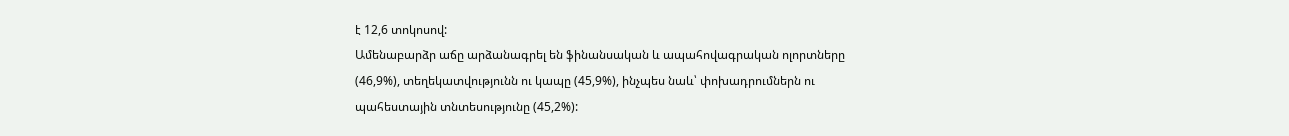է 12,6 տոկոսով:
Ամենաբարձր աճը արձանագրել են ֆինանսական և ապահովագրական ոլորտները (46,9%), տեղեկատվությունն ու կապը (45,9%), ինչպես նաև՝ փոխադրումներն ու պահեստային տնտեսությունը (45,2%):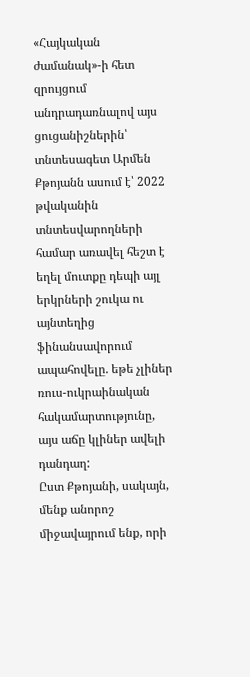«Հայկական ժամանակ»-ի հետ զրույցում անդրադառնալով այս ցուցանիշներին՝ տնտեսագետ Արմեն Քթոյանն ասում է՝ 2022 թվականին տնտեսվարողների համար առավել հեշտ է եղել մուտքը դեպի այլ երկրների շուկա ու այնտեղից ֆինանսավորում ապահովելը. եթե չլիներ ռուս-ուկրաինական հակամարտությունը, այս աճը կլիներ ավելի դանդաղ:
Ըստ Քթոյանի, սակայն, մենք անորոշ միջավայրում ենք, որի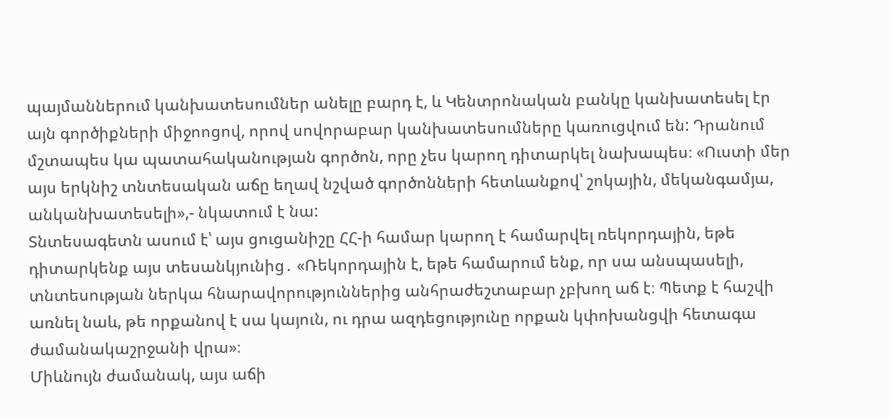պայմաններում կանխատեսումներ անելը բարդ է, և Կենտրոնական բանկը կանխատեսել էր այն գործիքների միջոոցով, որով սովորաբար կանխատեսումները կառուցվում են: Դրանում մշտապես կա պատահականության գործոն, որը չես կարող դիտարկել նախապես։ «Ուստի մեր այս երկնիշ տնտեսական աճը եղավ նշված գործոնների հետևանքով՝ շոկային, մեկանգամյա, անկանխատեսելի»,- նկատում է նա:
Տնտեսագետն ասում է՝ այս ցուցանիշը ՀՀ-ի համար կարող է համարվել ռեկորդային, եթե դիտարկենք այս տեսանկյունից․ «Ռեկորդային է, եթե համարում ենք, որ սա անսպասելի, տնտեսության ներկա հնարավորություններից անհրաժեշտաբար չբխող աճ է։ Պետք է հաշվի առնել նաև, թե որքանով է սա կայուն, ու դրա ազդեցությունը որքան կփոխանցվի հետագա ժամանակաշրջանի վրա»։
Միևնույն ժամանակ, այս աճի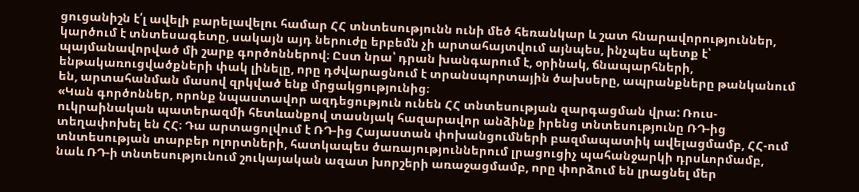ցուցանիշն է՛լ ավելի բարելավելու համար ՀՀ տնտեսությունն ունի մեծ հեռանկար և շատ հնարավորություններ, կարծում է տնտեսագետը, սակայն այդ ներուժը երբեմն չի արտահայտվում այնպես, ինչպես պետք է՝ պայմանավորված մի շարք գործոններով։ Ըստ նրա՝ դրան խանգարում է, օրինակ, ճնապարհների, ենթակառուցվածքների փակ լինելը, որը դժվարացնում է տրանսպորտային ծախսերը, ապրանքները թանկանում են, արտահանման մասով զրկված ենք մրցակցությունից։
«Կան գործոններ, որոնք նպաստավոր ազդեցություն ունեն ՀՀ տնտեսության զարգացման վրա: Ռուս-ուկրաինական պատերազմի հետևանքով տասնյակ հազարավոր անձինք իրենց տնտեսությունը ՌԴ-ից տեղափոխել են ՀՀ։ Դա արտացոլվում է ՌԴ-ից Հայաստան փոխանցումների բազմապատիկ ավելացմամբ, ՀՀ-ում տնտեսության տարբեր ոլորտների, հատկապես ծառայություններում լրացուցիչ պահանջարկի դրսևորմամբ, նաև ՌԴ-ի տնտեսությունում շուկայական ազատ խորշերի առաջացմամբ, որը փորձում են լրացնել մեր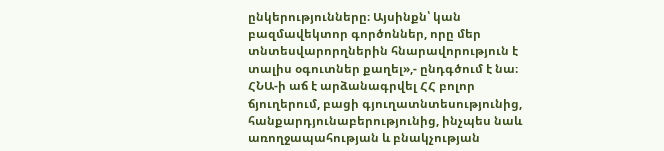ընկերությունները։ Այսինքն՝ կան բազմավեկտոր գործոններ, որը մեր տնտեսվարորղներին հնարավորություն է տալիս օգուտներ քաղել»,- ընդգծում է նա։
ՀՆԱ-ի աճ է արձանագրվել ՀՀ բոլոր ճյուղերում, բացի գյուղատնտեսությունից, հանքարդյունաբերությունից, ինչպես նաև առողջապահության և բնակչության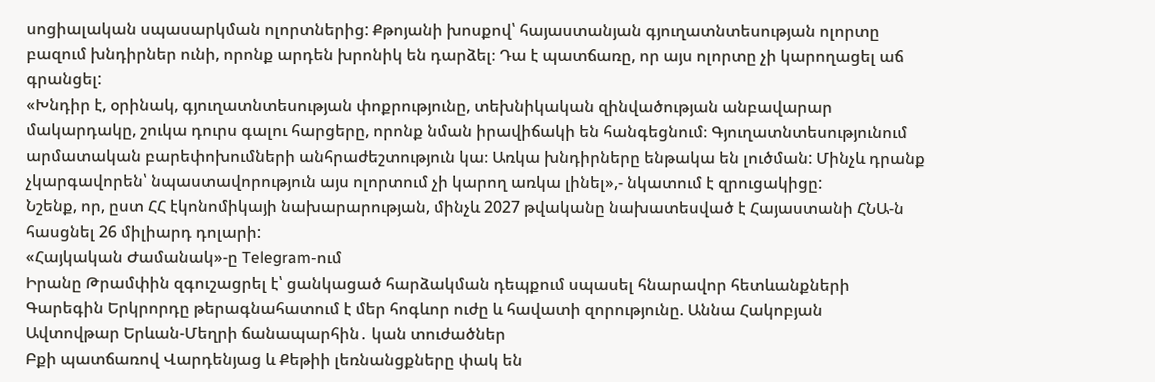սոցիալական սպասարկման ոլորտներից: Քթոյանի խոսքով՝ հայաստանյան գյուղատնտեսության ոլորտը բազում խնդիրներ ունի, որոնք արդեն խրոնիկ են դարձել։ Դա է պատճառը, որ այս ոլորտը չի կարողացել աճ գրանցել:
«Խնդիր է, օրինակ, գյուղատնտեսության փոքրությունը, տեխնիկական զինվածության անբավարար մակարդակը, շուկա դուրս գալու հարցերը, որոնք նման իրավիճակի են հանգեցնում։ Գյուղատնտեսությունում արմատական բարեփոխումների անհրաժեշտություն կա։ Առկա խնդիրները ենթակա են լուծման: Մինչև դրանք չկարգավորեն՝ նպաստավորություն այս ոլորտում չի կարող առկա լինել»,- նկատում է զրուցակիցը:
Նշենք, որ, ըստ ՀՀ էկոնոմիկայի նախարարության, մինչև 2027 թվականը նախատեսված է Հայաստանի ՀՆԱ-ն հասցնել 26 միլիարդ դոլարի:
«Հայկական Ժամանակ»-ը Telegram-ում
Իրանը Թրամփին զգուշացրել է՝ ցանկացած հարձակման դեպքում սպասել հնարավոր հետևանքների
Գարեգին Երկրորդը թերագնահատում է մեր հոգևոր ուժը և հավատի զորությունը. Աննա Հակոբյան
Ավտովթար Երևան-Մեղրի ճանապարհին․ կան տուժածներ
Բքի պատճառով Վարդենյաց և Քեթիի լեռնանցքները փակ են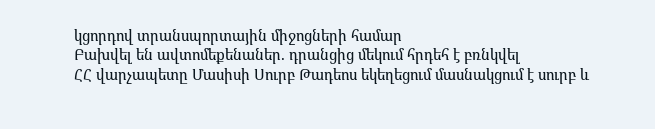կցորդով տրանսպորտային միջոցների համար
Բախվել են ավտոմեքենաներ. դրանցից մեկում հրդեհ է բռնկվել
ՀՀ վարչապետը Մասիսի Սուրբ Թադեոս եկեղեցում մասնակցում է սուրբ և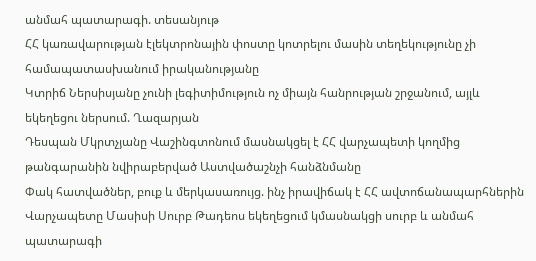անմահ պատարագի. տեսանյութ
ՀՀ կառավարության էլեկտրոնային փոստը կոտրելու մասին տեղեկությունը չի համապատասխանում իրականությանը
Կտրիճ Ներսիսյանը չունի լեգիտիմություն ոչ միայն հանրության շրջանում, այլև եկեղեցու ներսում. Ղազարյան
Դեսպան Մկրտչյանը Վաշինգտոնում մասնակցել է ՀՀ վարչապետի կողմից թանգարանին նվիրաբերված Աստվածաշնչի հանձնմանը
Փակ հատվածներ, բուք և մերկասառույց. ինչ իրավիճակ է ՀՀ ավտոճանապարհներին
Վարչապետը Մասիսի Սուրբ Թադեոս եկեղեցում կմասնակցի սուրբ և անմահ պատարագի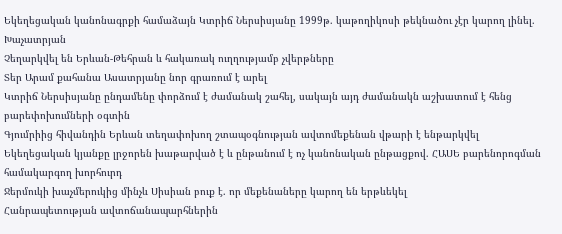Եկեղեցական կանոնագրքի համաձայն Կտրիճ Ներսիսյանը 1999թ. կաթողիկոսի թեկնածու չէր կարող լինել. Խաչատրյան
Չեղարկվել են Երևան-Թեհրան և հակառակ ուղղությամբ չվերթները
Տեր Արամ քահանա Ասատրյանը նոր գրառում է արել
Կտրիճ Ներսիսյանը ընդամենը փորձում է ժամանակ շահել, սակայն այդ ժամանակն աշխատում է հենց բարեփոխումների օգտին
Գյումրիից հիվանդին Երևան տեղափոխող շտապօգնության ավտոմեքենան վթարի է ենթարկվել
Եկեղեցական կյանքը լրջորեն խաթարված է և ընթանում է ոչ կանոնական ընթացքով. ՀԱՍԵ բարենորոգման համակարգող խորհուրդ
Ջերմուկի խաչմերուկից մինչև Սիսիան բուք է. որ մեքենաները կարող են երթևեկել
Հանրապետության ավտոճանապարհներին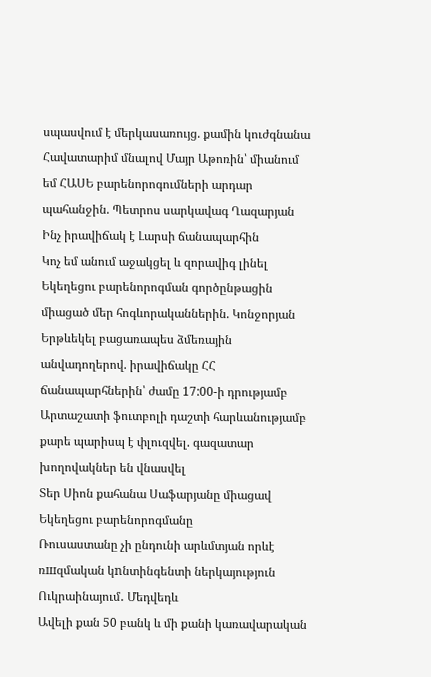սպասվում է մերկասառույց. քամին կուժգնանա
Հավատարիմ մնալով Մայր Աթոռին՝ միանում եմ ՀԱՍԵ բարենորոգումների արդար պահանջին. Պետրոս սարկավագ Ղազարյան
Ինչ իրավիճակ է Լարսի ճանապարհին
Կոչ եմ անում աջակցել և զորավիգ լինել Եկեղեցու բարենորոգման գործընթացին միացած մեր հոգևորականներին. Կոնջորյան
Երթևեկել բացառապես ձմեռային անվադողերով. իրավիճակը ՀՀ ճանապարհներին՝ ժամը 17:00-ի դրությամբ
Արտաշատի ֆուտբոլի դաշտի հարևանությամբ քարե պարիսպ է փլուզվել. գազատար խողովակներ են վնասվել
Տեր Սիոն քահանա Սաֆարյանը միացավ Եկեղեցու բարենորոգմանը
Ռուսաստանը չի ընդունի արևմտյան որևէ ռшզմական կnնտինգենտի ներկայություն Ուկրաինայում․ Մեդվեդև
Ավելի քան 50 բանկ և մի քանի կառավարական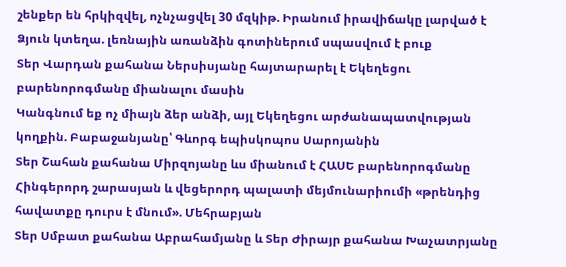շենքեր են հրկիզվել, ոչնչացվել 30 մզկիթ. Իրանում իրավիճակը լարված է
Ձյուն կտեղա. լեռնային առանձին գոտիներում սպասվում է բուք
Տեր Վարդան քահանա Ներսիսյանը հայտարարել է Եկեղեցու բարենորոգմանը միանալու մասին
Կանգնում եք ոչ միայն ձեր անձի, այլ Եկեղեցու արժանապատվության կողքին. Բաբաջանյանը՝ Գևորգ եպիսկոպոս Սարոյանին
Տեր Շահան քահանա Միրզոյանը ևս միանում է ՀԱՍԵ բարենորոգմանը
Հինգերորդ շարասյան և վեցերորդ պալատի մեյմունարիումի «թրենդից հավատքը դուրս է մնում». Մեհրաբյան
Տեր Սմբատ քահանա Աբրահամյանը և Տեր Ժիրայր քահանա Խաչատրյանը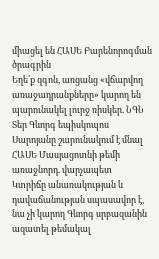միացել են ՀԱՍԵ Բարենորոգման ծրագրին
Եղե՛ք զգոն, առցանց «վճարվող առաջադրանքները» կարող են պարունակել լուրջ ռիսկեր. ՆԳՆ
Տեր Գևորգ եպիսկոպոս Սարոյանը շարունակում է մնալ ՀԱՍԵ Մասյացոտնի թեմի առաջնորդ. վարչապետ
Կտրիճը անառակության և դավաճանության սպասավոր է, նա չի կարող Գևորգ սրբազանին ազատել թեմակալ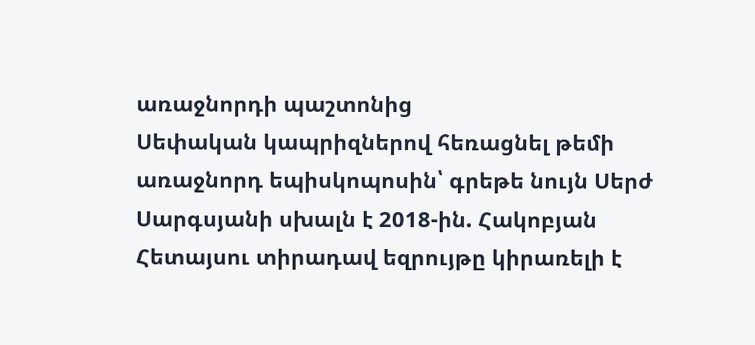առաջնորդի պաշտոնից
Սեփական կապրիզներով հեռացնել թեմի առաջնորդ եպիսկոպոսին՝ գրեթե նույն Սերժ Սարգսյանի սխալն է 2018-ին. Հակոբյան
Հետայսու տիրադավ եզրույթը կիրառելի է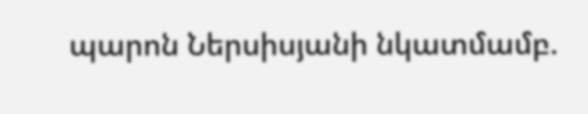պարոն Ներսիսյանի նկատմամբ.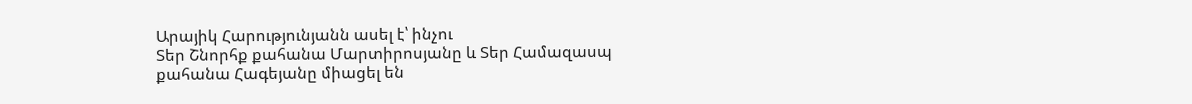Արայիկ Հարությունյանն ասել է՝ ինչու
Տեր Շնորհք քահանա Մարտիրոսյանը և Տեր Համազասպ քահանա Հագեյանը միացել են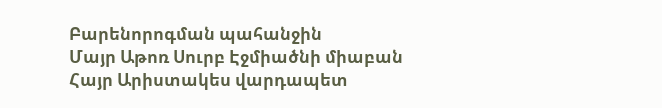Բարենորոգման պահանջին
Մայր Աթոռ Սուրբ Էջմիածնի միաբան Հայր Արիստակես վարդապետ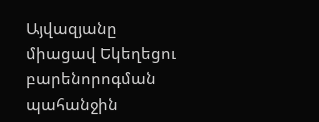Այվազյանը միացավ Եկեղեցու բարենորոգման պահանջին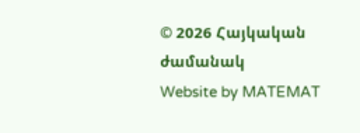© 2026 Հայկական ժամանակ
Website by MATEMAT